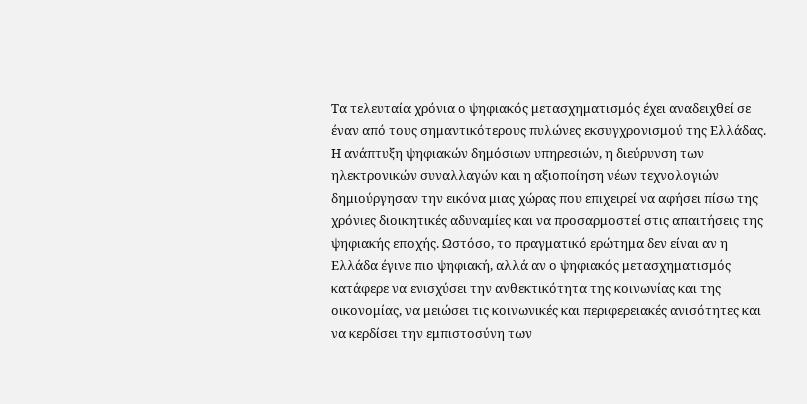Τα τελευταία χρόνια ο ψηφιακός μετασχηματισμός έχει αναδειχθεί σε έναν από τους σημαντικότερους πυλώνες εκσυγχρονισμού της Ελλάδας. Η ανάπτυξη ψηφιακών δημόσιων υπηρεσιών, η διεύρυνση των ηλεκτρονικών συναλλαγών και η αξιοποίηση νέων τεχνολογιών δημιούργησαν την εικόνα μιας χώρας που επιχειρεί να αφήσει πίσω της χρόνιες διοικητικές αδυναμίες και να προσαρμοστεί στις απαιτήσεις της ψηφιακής εποχής. Ωστόσο, το πραγματικό ερώτημα δεν είναι αν η Ελλάδα έγινε πιο ψηφιακή, αλλά αν ο ψηφιακός μετασχηματισμός κατάφερε να ενισχύσει την ανθεκτικότητα της κοινωνίας και της οικονομίας, να μειώσει τις κοινωνικές και περιφερειακές ανισότητες και να κερδίσει την εμπιστοσύνη των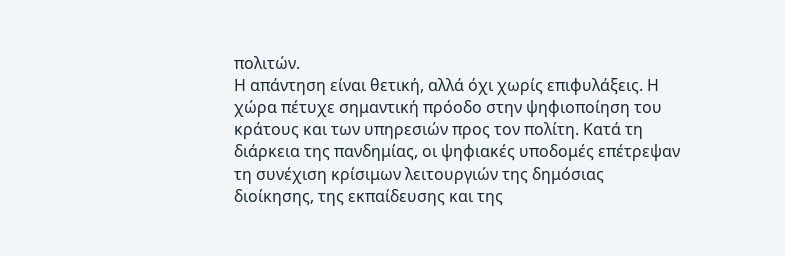πολιτών.
Η απάντηση είναι θετική, αλλά όχι χωρίς επιφυλάξεις. Η χώρα πέτυχε σημαντική πρόοδο στην ψηφιοποίηση του κράτους και των υπηρεσιών προς τον πολίτη. Κατά τη διάρκεια της πανδημίας, οι ψηφιακές υποδομές επέτρεψαν τη συνέχιση κρίσιμων λειτουργιών της δημόσιας διοίκησης, της εκπαίδευσης και της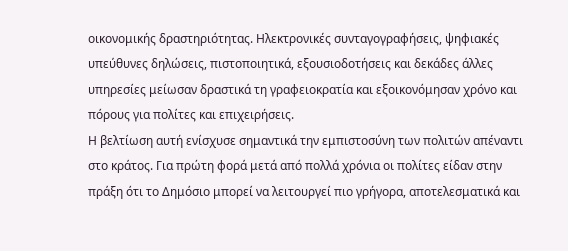οικονομικής δραστηριότητας. Ηλεκτρονικές συνταγογραφήσεις, ψηφιακές υπεύθυνες δηλώσεις, πιστοποιητικά, εξουσιοδοτήσεις και δεκάδες άλλες υπηρεσίες μείωσαν δραστικά τη γραφειοκρατία και εξοικονόμησαν χρόνο και πόρους για πολίτες και επιχειρήσεις.
Η βελτίωση αυτή ενίσχυσε σημαντικά την εμπιστοσύνη των πολιτών απέναντι στο κράτος. Για πρώτη φορά μετά από πολλά χρόνια οι πολίτες είδαν στην πράξη ότι το Δημόσιο μπορεί να λειτουργεί πιο γρήγορα, αποτελεσματικά και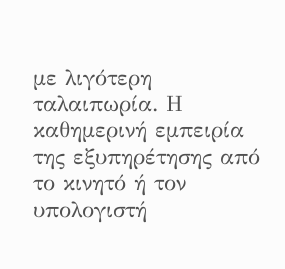με λιγότερη ταλαιπωρία. Η καθημερινή εμπειρία της εξυπηρέτησης από το κινητό ή τον υπολογιστή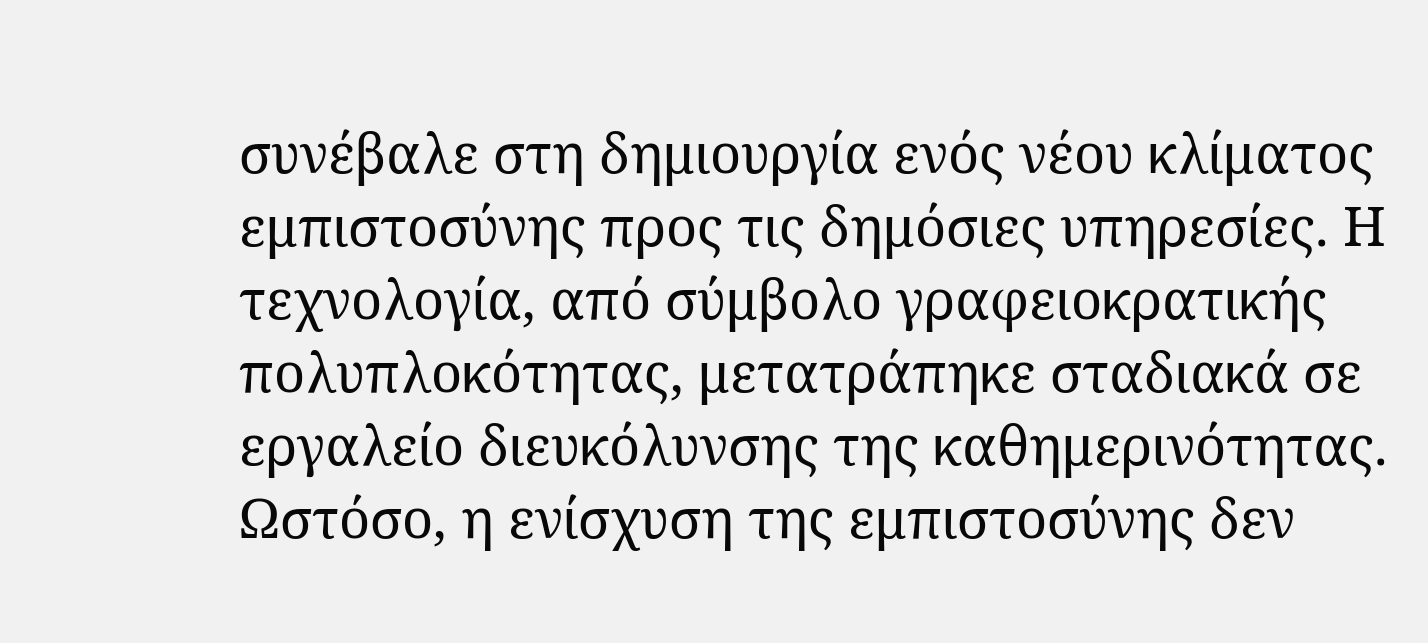συνέβαλε στη δημιουργία ενός νέου κλίματος εμπιστοσύνης προς τις δημόσιες υπηρεσίες. Η τεχνολογία, από σύμβολο γραφειοκρατικής πολυπλοκότητας, μετατράπηκε σταδιακά σε εργαλείο διευκόλυνσης της καθημερινότητας.
Ωστόσο, η ενίσχυση της εμπιστοσύνης δεν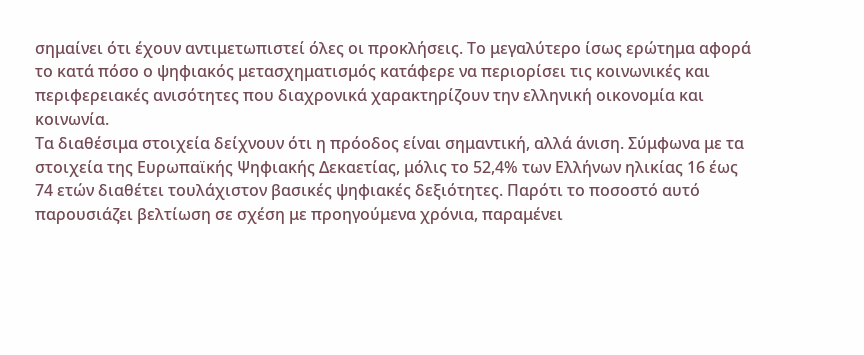σημαίνει ότι έχουν αντιμετωπιστεί όλες οι προκλήσεις. Το μεγαλύτερο ίσως ερώτημα αφορά το κατά πόσο ο ψηφιακός μετασχηματισμός κατάφερε να περιορίσει τις κοινωνικές και περιφερειακές ανισότητες που διαχρονικά χαρακτηρίζουν την ελληνική οικονομία και κοινωνία.
Τα διαθέσιμα στοιχεία δείχνουν ότι η πρόοδος είναι σημαντική, αλλά άνιση. Σύμφωνα με τα στοιχεία της Ευρωπαϊκής Ψηφιακής Δεκαετίας, μόλις το 52,4% των Ελλήνων ηλικίας 16 έως 74 ετών διαθέτει τουλάχιστον βασικές ψηφιακές δεξιότητες. Παρότι το ποσοστό αυτό παρουσιάζει βελτίωση σε σχέση με προηγούμενα χρόνια, παραμένει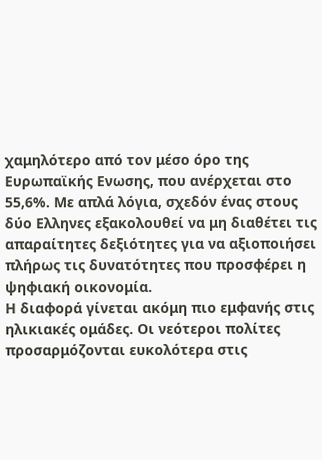χαμηλότερο από τον μέσο όρο της Ευρωπαϊκής Ενωσης, που ανέρχεται στο 55,6%. Με απλά λόγια, σχεδόν ένας στους δύο Ελληνες εξακολουθεί να μη διαθέτει τις απαραίτητες δεξιότητες για να αξιοποιήσει πλήρως τις δυνατότητες που προσφέρει η ψηφιακή οικονομία.
Η διαφορά γίνεται ακόμη πιο εμφανής στις ηλικιακές ομάδες. Οι νεότεροι πολίτες προσαρμόζονται ευκολότερα στις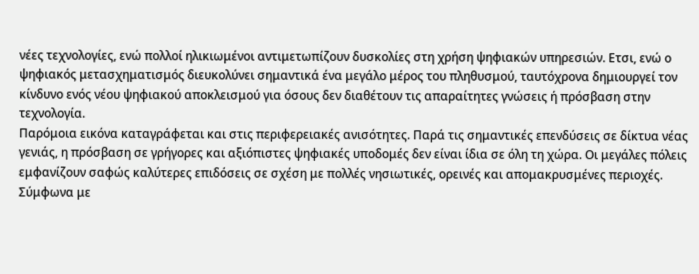νέες τεχνολογίες, ενώ πολλοί ηλικιωμένοι αντιμετωπίζουν δυσκολίες στη χρήση ψηφιακών υπηρεσιών. Ετσι, ενώ ο ψηφιακός μετασχηματισμός διευκολύνει σημαντικά ένα μεγάλο μέρος του πληθυσμού, ταυτόχρονα δημιουργεί τον κίνδυνο ενός νέου ψηφιακού αποκλεισμού για όσους δεν διαθέτουν τις απαραίτητες γνώσεις ή πρόσβαση στην τεχνολογία.
Παρόμοια εικόνα καταγράφεται και στις περιφερειακές ανισότητες. Παρά τις σημαντικές επενδύσεις σε δίκτυα νέας γενιάς, η πρόσβαση σε γρήγορες και αξιόπιστες ψηφιακές υποδομές δεν είναι ίδια σε όλη τη χώρα. Οι μεγάλες πόλεις εμφανίζουν σαφώς καλύτερες επιδόσεις σε σχέση με πολλές νησιωτικές, ορεινές και απομακρυσμένες περιοχές. Σύμφωνα με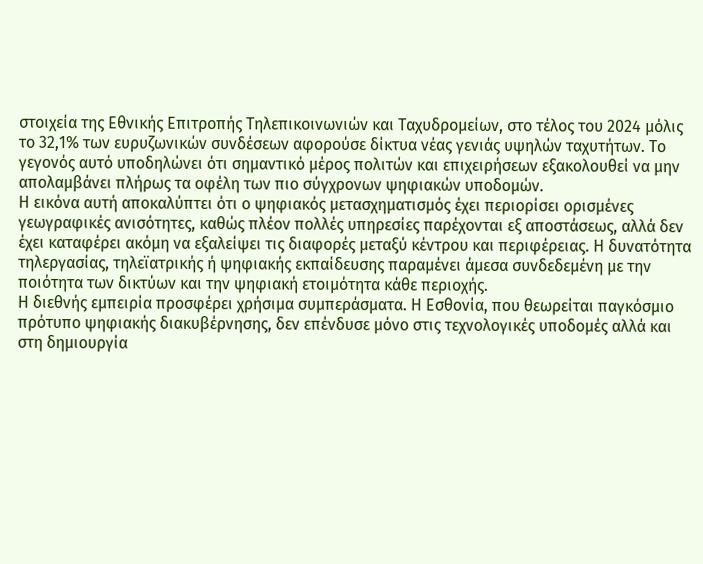στοιχεία της Εθνικής Επιτροπής Τηλεπικοινωνιών και Ταχυδρομείων, στο τέλος του 2024 μόλις το 32,1% των ευρυζωνικών συνδέσεων αφορούσε δίκτυα νέας γενιάς υψηλών ταχυτήτων. Το γεγονός αυτό υποδηλώνει ότι σημαντικό μέρος πολιτών και επιχειρήσεων εξακολουθεί να μην απολαμβάνει πλήρως τα οφέλη των πιο σύγχρονων ψηφιακών υποδομών.
Η εικόνα αυτή αποκαλύπτει ότι ο ψηφιακός μετασχηματισμός έχει περιορίσει ορισμένες γεωγραφικές ανισότητες, καθώς πλέον πολλές υπηρεσίες παρέχονται εξ αποστάσεως, αλλά δεν έχει καταφέρει ακόμη να εξαλείψει τις διαφορές μεταξύ κέντρου και περιφέρειας. Η δυνατότητα τηλεργασίας, τηλεϊατρικής ή ψηφιακής εκπαίδευσης παραμένει άμεσα συνδεδεμένη με την ποιότητα των δικτύων και την ψηφιακή ετοιμότητα κάθε περιοχής.
Η διεθνής εμπειρία προσφέρει χρήσιμα συμπεράσματα. Η Εσθονία, που θεωρείται παγκόσμιο πρότυπο ψηφιακής διακυβέρνησης, δεν επένδυσε μόνο στις τεχνολογικές υποδομές αλλά και στη δημιουργία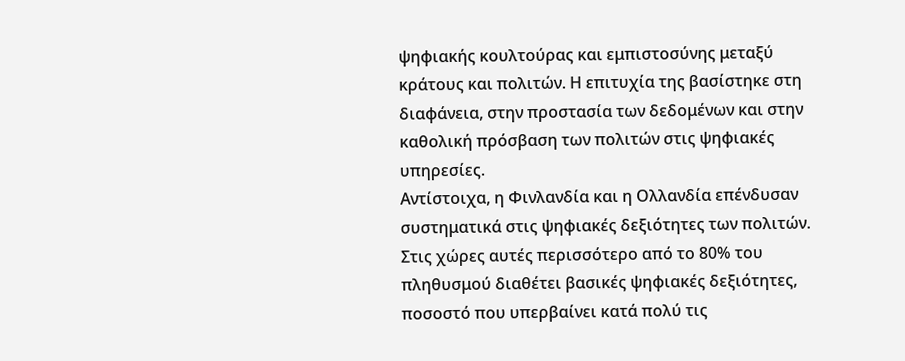ψηφιακής κουλτούρας και εμπιστοσύνης μεταξύ κράτους και πολιτών. Η επιτυχία της βασίστηκε στη διαφάνεια, στην προστασία των δεδομένων και στην καθολική πρόσβαση των πολιτών στις ψηφιακές υπηρεσίες.
Αντίστοιχα, η Φινλανδία και η Ολλανδία επένδυσαν συστηματικά στις ψηφιακές δεξιότητες των πολιτών. Στις χώρες αυτές περισσότερο από το 80% του πληθυσμού διαθέτει βασικές ψηφιακές δεξιότητες, ποσοστό που υπερβαίνει κατά πολύ τις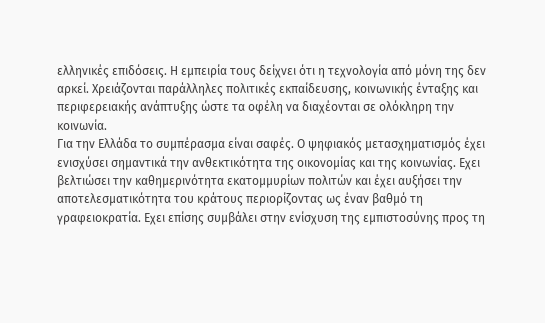ελληνικές επιδόσεις. Η εμπειρία τους δείχνει ότι η τεχνολογία από μόνη της δεν αρκεί. Χρειάζονται παράλληλες πολιτικές εκπαίδευσης, κοινωνικής ένταξης και περιφερειακής ανάπτυξης ώστε τα οφέλη να διαχέονται σε ολόκληρη την κοινωνία.
Για την Ελλάδα το συμπέρασμα είναι σαφές. Ο ψηφιακός μετασχηματισμός έχει ενισχύσει σημαντικά την ανθεκτικότητα της οικονομίας και της κοινωνίας. Εχει βελτιώσει την καθημερινότητα εκατομμυρίων πολιτών και έχει αυξήσει την αποτελεσματικότητα του κράτους περιορίζοντας ως έναν βαθμό τη γραφειοκρατία. Εχει επίσης συμβάλει στην ενίσχυση της εμπιστοσύνης προς τη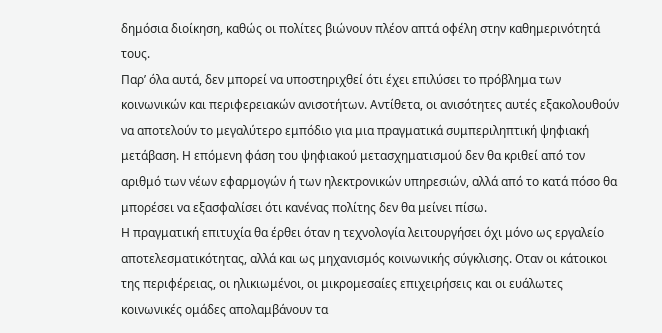δημόσια διοίκηση, καθώς οι πολίτες βιώνουν πλέον απτά οφέλη στην καθημερινότητά τους.
Παρ’ όλα αυτά, δεν μπορεί να υποστηριχθεί ότι έχει επιλύσει το πρόβλημα των κοινωνικών και περιφερειακών ανισοτήτων. Αντίθετα, οι ανισότητες αυτές εξακολουθούν να αποτελούν το μεγαλύτερο εμπόδιο για μια πραγματικά συμπεριληπτική ψηφιακή μετάβαση. Η επόμενη φάση του ψηφιακού μετασχηματισμού δεν θα κριθεί από τον αριθμό των νέων εφαρμογών ή των ηλεκτρονικών υπηρεσιών, αλλά από το κατά πόσο θα μπορέσει να εξασφαλίσει ότι κανένας πολίτης δεν θα μείνει πίσω.
Η πραγματική επιτυχία θα έρθει όταν η τεχνολογία λειτουργήσει όχι μόνο ως εργαλείο αποτελεσματικότητας, αλλά και ως μηχανισμός κοινωνικής σύγκλισης. Οταν οι κάτοικοι της περιφέρειας, οι ηλικιωμένοι, οι μικρομεσαίες επιχειρήσεις και οι ευάλωτες κοινωνικές ομάδες απολαμβάνουν τα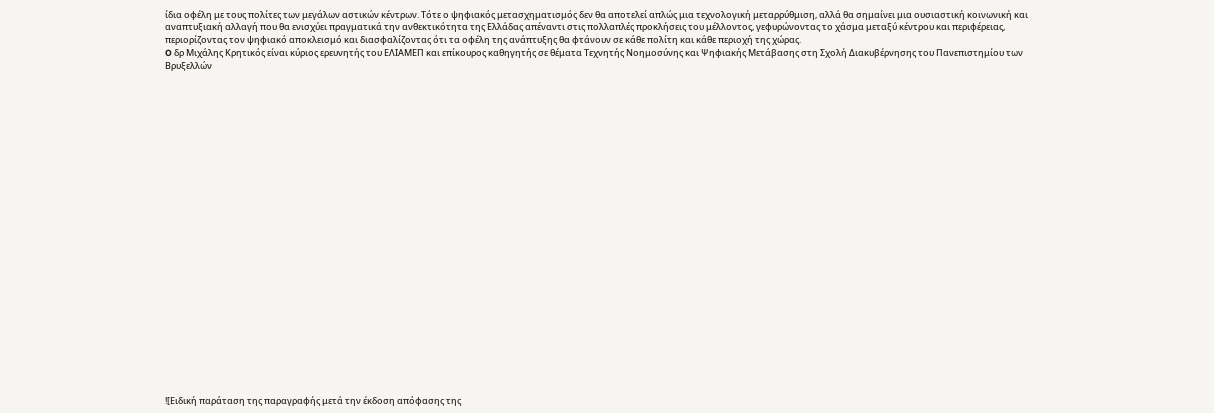ίδια οφέλη με τους πολίτες των μεγάλων αστικών κέντρων. Τότε ο ψηφιακός μετασχηματισμός δεν θα αποτελεί απλώς μια τεχνολογική μεταρρύθμιση, αλλά θα σημαίνει μια ουσιαστική κοινωνική και αναπτυξιακή αλλαγή που θα ενισχύει πραγματικά την ανθεκτικότητα της Ελλάδας απέναντι στις πολλαπλές προκλήσεις του μέλλοντος, γεφυρώνοντας το χάσμα μεταξύ κέντρου και περιφέρειας, περιορίζοντας τον ψηφιακό αποκλεισμό και διασφαλίζοντας ότι τα οφέλη της ανάπτυξης θα φτάνουν σε κάθε πολίτη και κάθε περιοχή της χώρας.
O δρ Μιχάλης Kρητικός είναι κύριος ερευνητής του ΕΛΙΑΜΕΠ και επίκουρος καθηγητής σε θέματα Τεχνητής Νοημοσύνης και Ψηφιακής Μετάβασης στη Σχολή Διακυβέρνησης του Πανεπιστημίου των Βρυξελλών

























![Ειδική παράταση της παραγραφής μετά την έκδοση απόφασης της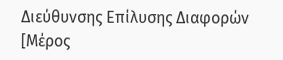Διεύθυνσης Επίλυσης Διαφορών [Μέρος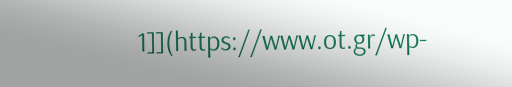1]](https://www.ot.gr/wp-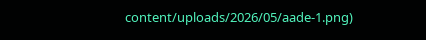content/uploads/2026/05/aade-1.png)